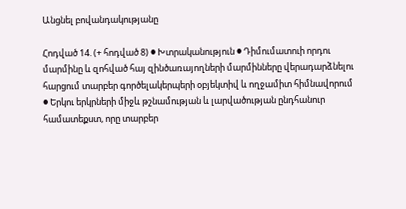Անցնել բովանդակությանը

Հոդված 14. (+ հոդված 8) ● Խտրականություն ● Դիմումատուի որդու մարմինը և զոհված հայ զինծառայողների մարմինները վերադարձնելու հարցում տարբեր գործելակերպերի օբյեկտիվ և ողջամիտ հիմնավորում ● Երկու երկրների միջև թշնամության և լարվածության ընդհանուր համատեքստ, որը տարբեր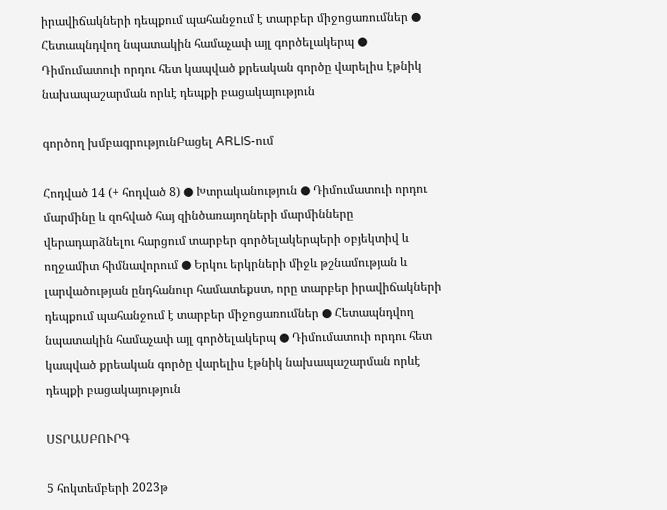իրավիճակների դեպքում պահանջում է տարբեր միջոցառումներ ● Հետապնդվող նպատակին համաչափ այլ գործելակերպ ● Դիմումատուի որդու հետ կապված քրեական գործը վարելիս էթնիկ նախապաշարման որևէ դեպքի բացակայություն

գործող խմբագրությունԲացել ARLIS-ում

Հոդված 14 (+ հոդված 8) ● Խտրականություն ● Դիմումատուի որդու մարմինը և զոհված հայ զինծառայողների մարմինները վերադարձնելու հարցում տարբեր գործելակերպերի օբյեկտիվ և ողջամիտ հիմնավորում ● Երկու երկրների միջև թշնամության և լարվածության ընդհանուր համատեքստ, որը տարբեր իրավիճակների դեպքում պահանջում է տարբեր միջոցառումներ ● Հետապնդվող նպատակին համաչափ այլ գործելակերպ ● Դիմումատուի որդու հետ կապված քրեական գործը վարելիս էթնիկ նախապաշարման որևէ դեպքի բացակայություն

ՍՏՐԱՍԲՈՒՐԳ

5 հոկտեմբերի 2023թ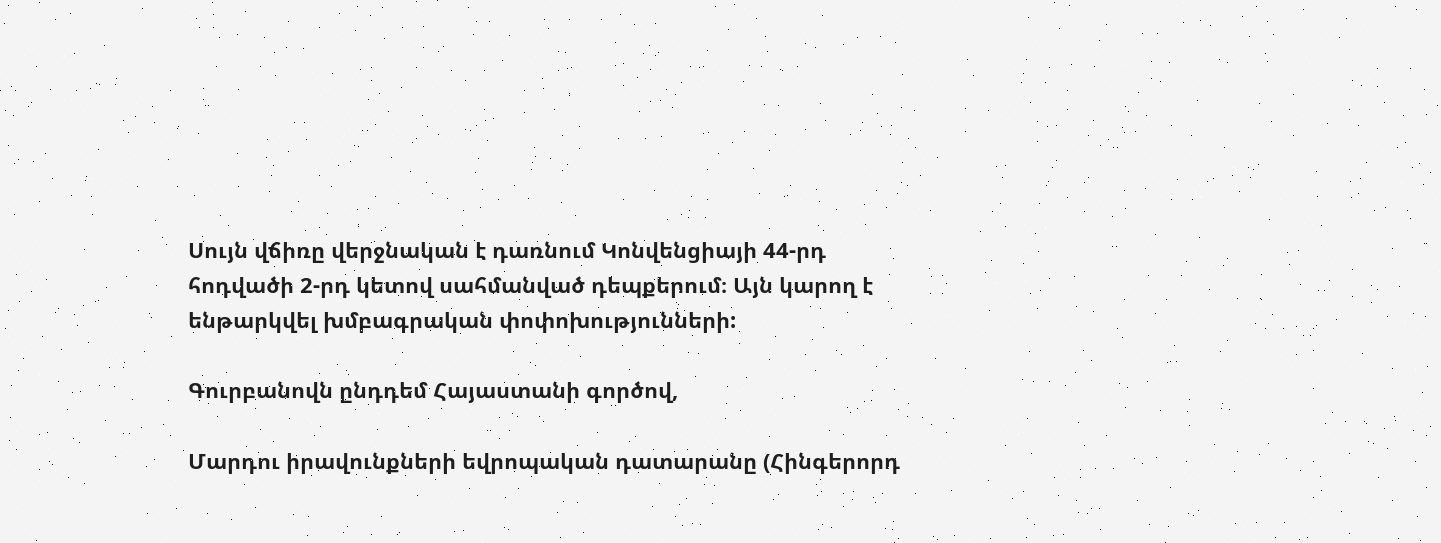Սույն վճիռը վերջնական է դառնում Կոնվենցիայի 44-րդ հոդվածի 2-րդ կետով սահմանված դեպքերում։ Այն կարող է ենթարկվել խմբագրական փոփոխությունների:

Գուրբանովն ընդդեմ Հայաստանի գործով,

Մարդու իրավունքների եվրոպական դատարանը (Հինգերորդ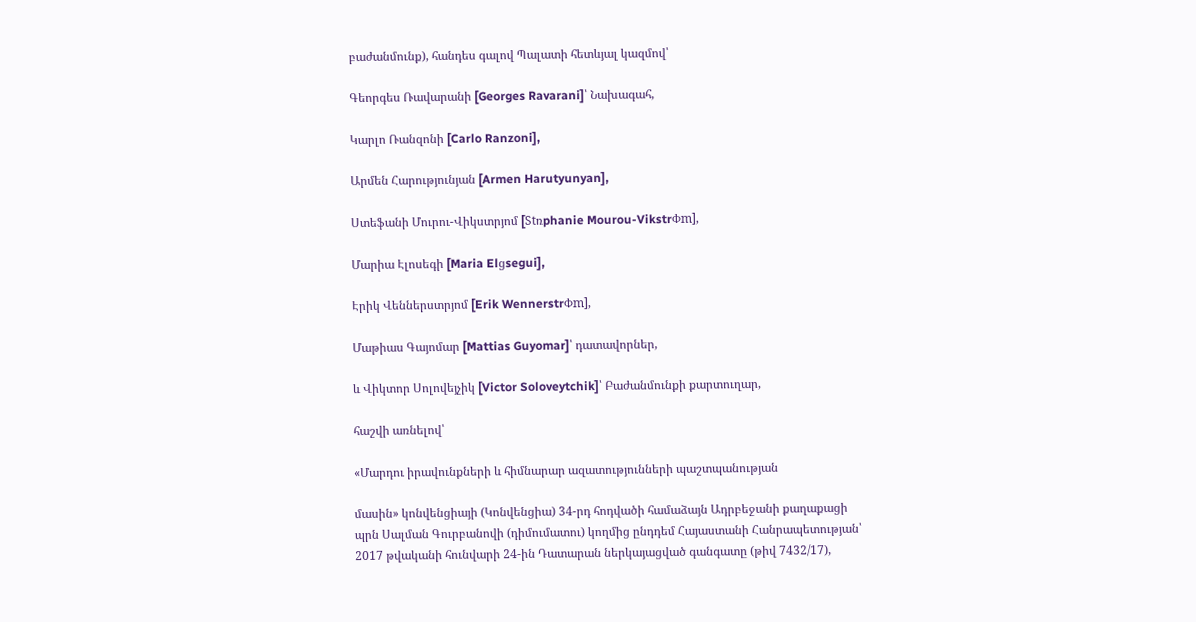բաժանմունք), հանդես գալով Պալատի հետևյալ կազմով՝

Գեորգես Ռավարանի [Georges Ravarani]՝ Նախագահ,

Կարլո Ռանզոնի [Carlo Ranzoni],

Արմեն Հարությունյան [Armen Harutyunyan],

Ստեֆանի Մուրու-Վիկստրյոմ [Stռphanie Mourou-VikstrՓm],

Մարիա Էլոսեգի [Maria Elցsegui],

Էրիկ Վեններստրյոմ [Erik WennerstrՓm],

Մաթիաս Գայոմար [Mattias Guyomar]՝ դատավորներ,

և Վիկտոր Սոլովեյչիկ [Victor Soloveytchik]՝ Բաժանմունքի քարտուղար,

հաշվի առնելով՝

«Մարդու իրավունքների և հիմնարար ազատությունների պաշտպանության

մասին» կոնվենցիայի (Կոնվենցիա) 34-րդ հոդվածի համաձայն Ադրբեջանի քաղաքացի պրն Սալման Գուրբանովի (դիմումատու) կողմից ընդդեմ Հայաստանի Հանրապետության՝ 2017 թվականի հունվարի 24-ին Դատարան ներկայացված գանգատը (թիվ 7432/17),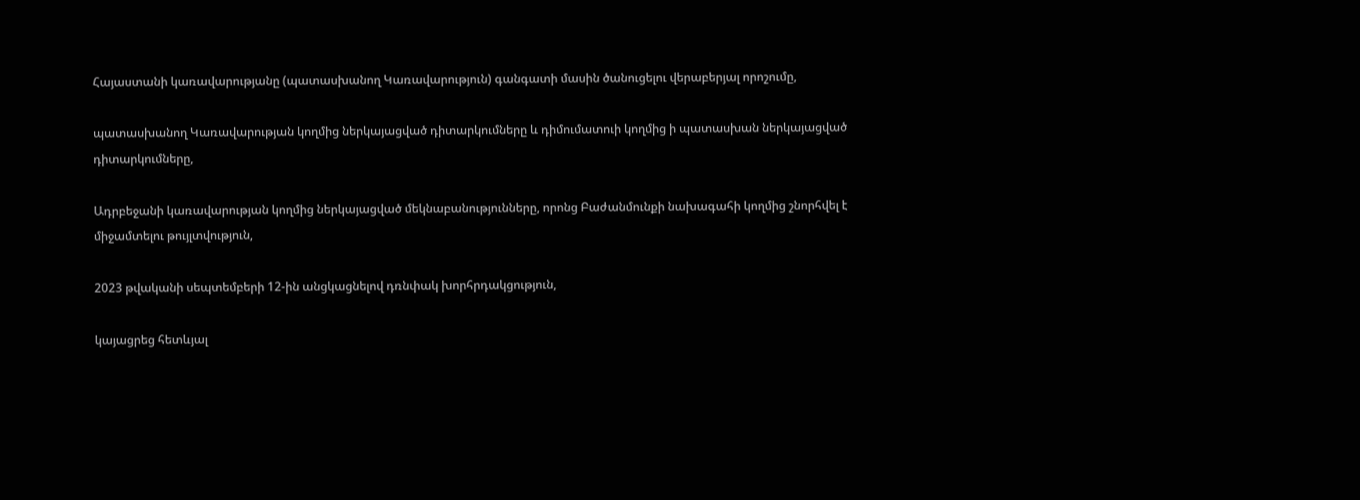Հայաստանի կառավարությանը (պատասխանող Կառավարություն) գանգատի մասին ծանուցելու վերաբերյալ որոշումը,

պատասխանող Կառավարության կողմից ներկայացված դիտարկումները և դիմումատուի կողմից ի պատասխան ներկայացված դիտարկումները,

Ադրբեջանի կառավարության կողմից ներկայացված մեկնաբանությունները, որոնց Բաժանմունքի նախագահի կողմից շնորհվել է միջամտելու թույլտվություն,

2023 թվականի սեպտեմբերի 12-ին անցկացնելով դռնփակ խորհրդակցություն,

կայացրեց հետևյալ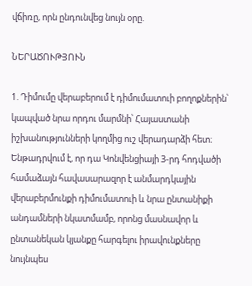վճիռը, որն ընդունվեց նույն օրը.

ՆԵՐԱԾՈՒԹՅՈՒՆ

1. Դիմումը վերաբերում է դիմումատուի բողոքներին՝ կապված նրա որդու մարմնի՝ Հայաստանի իշխանությունների կողմից ուշ վերադարձի հետ։ Ենթադրվում է, որ դա Կոնվենցիայի 3-րդ հոդվածի համաձայն հավասարազոր է անմարդկային վերաբերմունքի դիմումատուի և նրա ընտանիքի անդամների նկատմամբ, որոնց մասնավոր և ընտանեկան կյանքը հարգելու իրավունքները նույնպես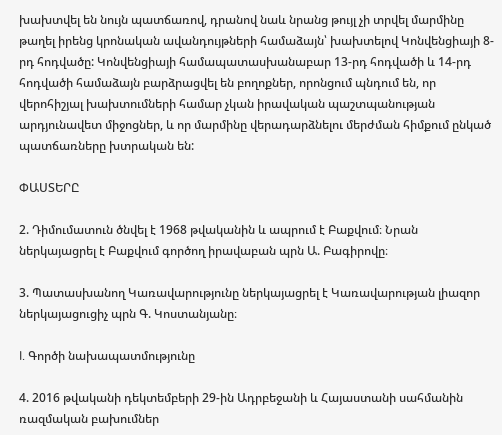խախտվել են նույն պատճառով, դրանով նաև նրանց թույլ չի տրվել մարմինը թաղել իրենց կրոնական ավանդույթների համաձայն՝ խախտելով Կոնվենցիայի 8-րդ հոդվածը: Կոնվենցիայի համապատասխանաբար 13-րդ հոդվածի և 14-րդ հոդվածի համաձայն բարձրացվել են բողոքներ, որոնցում պնդում են, որ վերոհիշյալ խախտումների համար չկան իրավական պաշտպանության արդյունավետ միջոցներ, և որ մարմինը վերադարձնելու մերժման հիմքում ընկած պատճառները խտրական են:

ՓԱՍՏԵՐԸ

2. Դիմումատուն ծնվել է 1968 թվականին և ապրում է Բաքվում։ Նրան ներկայացրել է Բաքվում գործող իրավաբան պրն Ա. Բագիրովը։

3. Պատասխանող Կառավարությունը ներկայացրել է Կառավարության լիազոր ներկայացուցիչ պրն Գ. Կոստանյանը։

I. Գործի նախապատմությունը

4. 2016 թվականի դեկտեմբերի 29-ին Ադրբեջանի և Հայաստանի սահմանին ռազմական բախումներ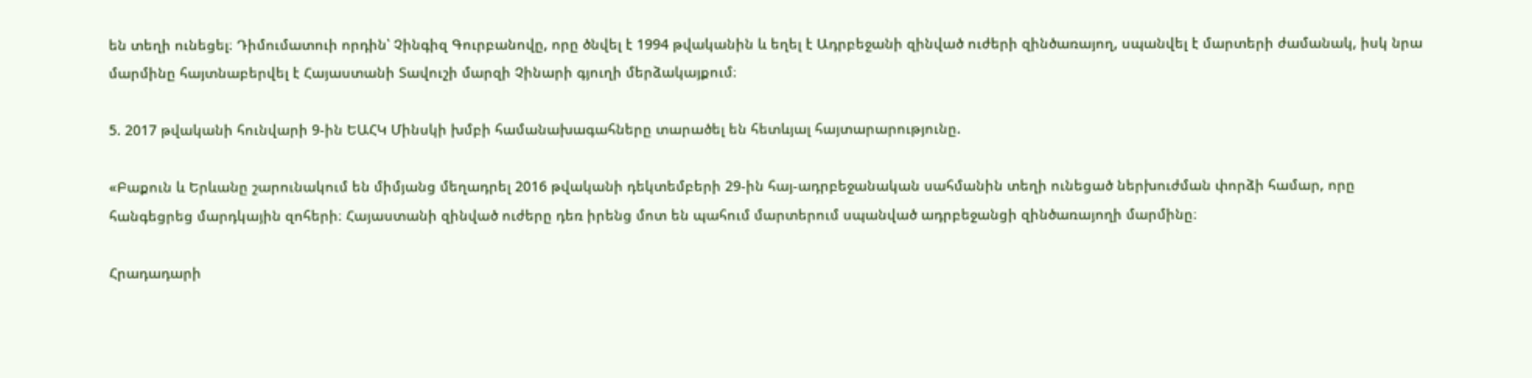են տեղի ունեցել։ Դիմումատուի որդին՝ Չինգիզ Գուրբանովը, որը ծնվել է 1994 թվականին և եղել է Ադրբեջանի զինված ուժերի զինծառայող, սպանվել է մարտերի ժամանակ, իսկ նրա մարմինը հայտնաբերվել է Հայաստանի Տավուշի մարզի Չինարի գյուղի մերձակայքում։

5. 2017 թվականի հունվարի 9-ին ԵԱՀԿ Մինսկի խմբի համանախագահները տարածել են հետևյալ հայտարարությունը.

«Բաքուն և Երևանը շարունակում են միմյանց մեղադրել 2016 թվականի դեկտեմբերի 29-ին հայ-ադրբեջանական սահմանին տեղի ունեցած ներխուժման փորձի համար, որը հանգեցրեց մարդկային զոհերի։ Հայաստանի զինված ուժերը դեռ իրենց մոտ են պահում մարտերում սպանված ադրբեջանցի զինծառայողի մարմինը։

Հրադադարի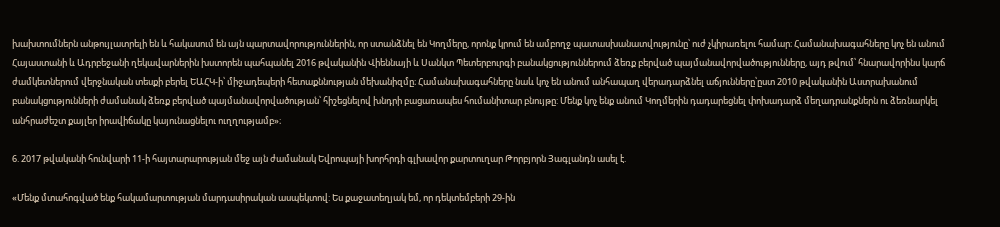խախտումներն անթույլատրելի են և հակասում են այն պարտավորություններին, որ ստանձնել են Կողմերը, որոնք կրում են ամբողջ պատասխանատվությունը՝ ուժ չկիրառելու համար։ Համանախագահները կոչ են անում Հայաստանի և Ադրբեջանի ղեկավարներին խստորեն պահպանել 2016 թվականին Վիեննայի և Սանկտ Պետերբուրգի բանակցություններում ձեռք բերված պայմանավորվածությունները, այդ թվում՝ հնարավորինս կարճ ժամկետներում վերջնական տեսքի բերել ԵԱՀԿ-ի՝ միջադեպերի հետաքննության մեխանիզմը։ Համանախագահները նաև կոչ են անում անհապաղ վերադարձնել աճյունները՝ըստ 2010 թվականին Աստրախանում բանակցությունների ժամանակ ձեռք բերված պայմանավորվածության՝ հիշեցնելով խնդրի բացառապես հումանիտար բնույթը: Մենք կոչ ենք անում Կողմերին դադարեցնել փոխադարձ մեղադրանքներն ու ձեռնարկել անհրաժեշտ քայլեր իրավիճակը կայունացնելու ուղղությամբ»։

6. 2017 թվականի հունվարի 11-ի հայտարարության մեջ այն ժամանակ Եվրոպայի խորհրդի գլխավոր քարտուղար Թորբյորն Յագլանդն ասել է.

«Մենք մտահոգված ենք հակամարտության մարդասիրական ասպեկտով: Ես քաջատեղյակ եմ, որ դեկտեմբերի 29-ին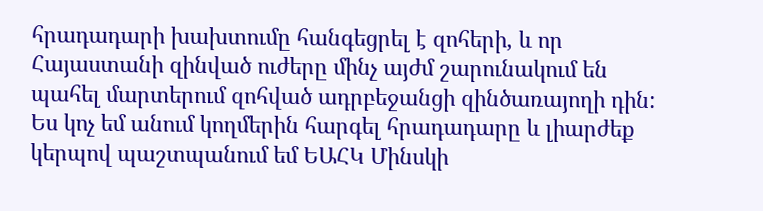հրադադարի խախտումը հանգեցրել է զոհերի, և որ Հայաստանի զինված ուժերը մինչ այժմ շարունակում են պահել մարտերում զոհված ադրբեջանցի զինծառայողի դին: Ես կոչ եմ անում կողմերին հարգել հրադադարը և լիարժեք կերպով պաշտպանում եմ ԵԱՀԿ Մինսկի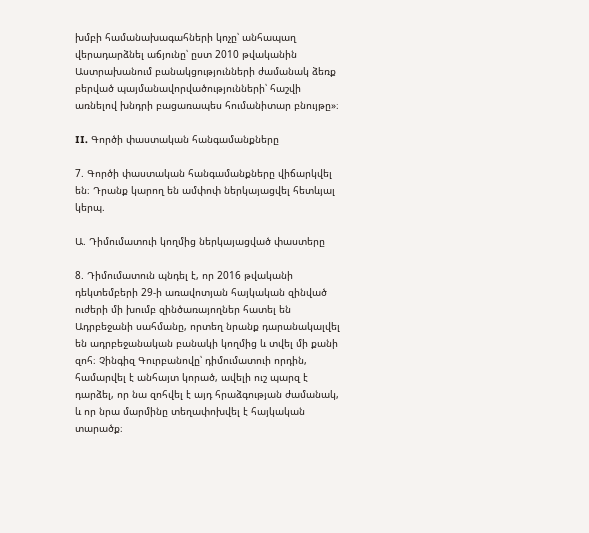խմբի համանախագահների կոչը՝ անհապաղ վերադարձնել աճյունը՝ ըստ 2010 թվականին Աստրախանում բանակցությունների ժամանակ ձեռք բերված պայմանավորվածությունների՝ հաշվի առնելով խնդրի բացառապես հումանիտար բնույթը»։

II. Գործի փաստական հանգամանքները

7. Գործի փաստական հանգամանքները վիճարկվել են։ Դրանք կարող են ամփոփ ներկայացվել հետևյալ կերպ.

Ա. Դիմումատուի կողմից ներկայացված փաստերը

8. Դիմումատուն պնդել է, որ 2016 թվականի դեկտեմբերի 29-ի առավոտյան հայկական զինված ուժերի մի խումբ զինծառայողներ հատել են Ադրբեջանի սահմանը, որտեղ նրանք դարանակալվել են ադրբեջանական բանակի կողմից և տվել մի քանի զոհ։ Չինգիզ Գուրբանովը՝ դիմումատուի որդին, համարվել է անհայտ կորած, ավելի ուշ պարզ է դարձել, որ նա զոհվել է այդ հրաձգության ժամանակ, և որ նրա մարմինը տեղափոխվել է հայկական տարածք։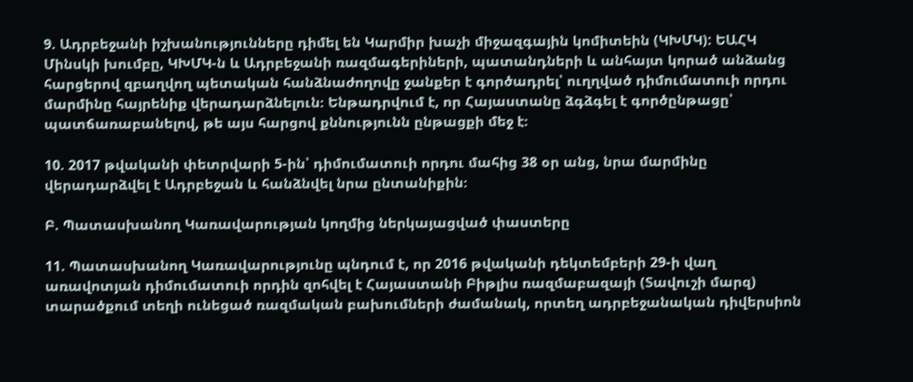9. Ադրբեջանի իշխանությունները դիմել են Կարմիր խաչի միջազգային կոմիտեին (ԿԽՄԿ): ԵԱՀԿ Մինսկի խումբը, ԿԽՄԿ-ն և Ադրբեջանի ռազմագերիների, պատանդների և անհայտ կորած անձանց հարցերով զբաղվող պետական հանձնաժողովը ջանքեր է գործադրել՝ ուղղված դիմումատուի որդու մարմինը հայրենիք վերադարձնելուն։ Ենթադրվում է, որ Հայաստանը ձգձգել է գործընթացը՝ պատճառաբանելով, թե այս հարցով քննությունն ընթացքի մեջ է։

10. 2017 թվականի փետրվարի 5-ին՝ դիմումատուի որդու մահից 38 օր անց, նրա մարմինը վերադարձվել է Ադրբեջան և հանձնվել նրա ընտանիքին։

Բ. Պատասխանող Կառավարության կողմից ներկայացված փաստերը

11. Պատասխանող Կառավարությունը պնդում է, որ 2016 թվականի դեկտեմբերի 29-ի վաղ առավոտյան դիմումատուի որդին զոհվել է Հայաստանի Բիթլիս ռազմաբազայի (Տավուշի մարզ) տարածքում տեղի ունեցած ռազմական բախումների ժամանակ, որտեղ ադրբեջանական դիվերսիոն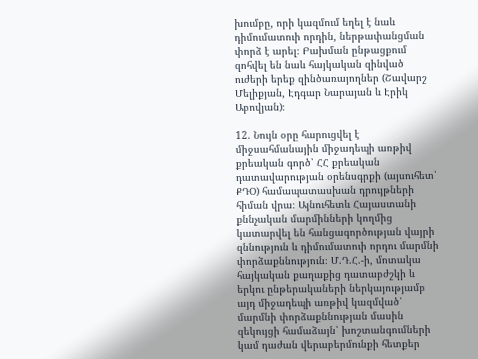խումբը, որի կազմում եղել է նաև դիմումատուի որդին, ներթափանցման փորձ է արել։ Բախման ընթացքում զոհվել են նաև հայկական զինված ուժերի երեք զինծառայողներ (Շավարշ Մելիքյան, Էդգար Նարայան և Էրիկ Աբովյան)։

12. Նույն օրը հարուցվել է միջսահմանային միջադեպի առթիվ քրեական գործ՝ ՀՀ քրեական դատավարության օրենսգրքի (այսուհետ՝ ՔԴՕ) համապատասխան դրույթների հիման վրա։ Այնուհետև Հայաստանի քննչական մարմինների կողմից կատարվել են հանցագործության վայրի զննություն և դիմումատուի որդու մարմնի փորձաքննություն։ Մ.Դ.Հ.-ի, մոտակա հայկական քաղաքից դատաբժշկի և երկու ընթերակաների ներկայությամբ այդ միջադեպի առթիվ կազմված՝ մարմնի փորձաքննության մասին զեկույցի համաձայն՝ խոշտանգումների կամ դաժան վերաբերմունքի հետքեր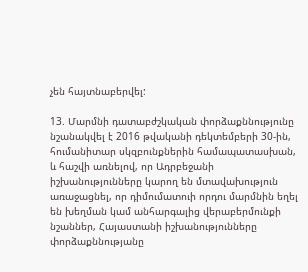չեն հայտնաբերվել:

13. Մարմնի դատաբժշկական փորձաքննությունը նշանակվել է 2016 թվականի դեկտեմբերի 30-ին, հումանիտար սկզբունքներին համապատասխան, և հաշվի առնելով, որ Ադրբեջանի իշխանությունները կարող են մտավախություն առաջացնել, որ դիմումատուի որդու մարմնին եղել են խեղման կամ անհարգալից վերաբերմունքի նշաններ, Հայաստանի իշխանությունները փորձաքննությանը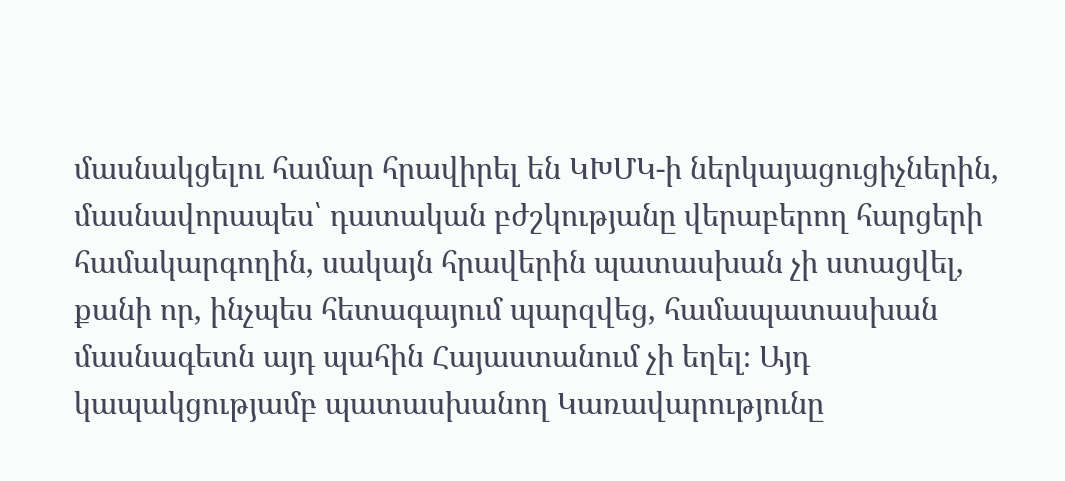մասնակցելու համար հրավիրել են ԿԽՄԿ-ի ներկայացուցիչներին, մասնավորապես՝ դատական բժշկությանը վերաբերող հարցերի համակարգողին, սակայն հրավերին պատասխան չի ստացվել, քանի որ, ինչպես հետագայում պարզվեց, համապատասխան մասնագետն այդ պահին Հայաստանում չի եղել։ Այդ կապակցությամբ պատասխանող Կառավարությունը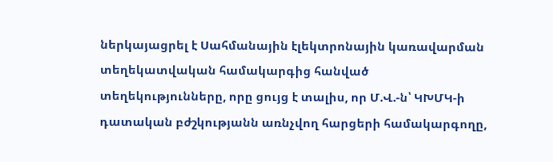ներկայացրել է Սահմանային էլեկտրոնային կառավարման տեղեկատվական համակարգից հանված տեղեկությունները, որը ցույց է տալիս, որ Մ.Վ.-ն՝ ԿԽՄԿ-ի դատական բժշկությանն առնչվող հարցերի համակարգողը,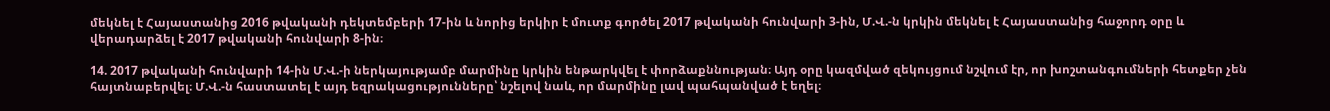մեկնել է Հայաստանից 2016 թվականի դեկտեմբերի 17-ին և նորից երկիր է մուտք գործել 2017 թվականի հունվարի 3-ին, Մ.Վ.-ն կրկին մեկնել է Հայաստանից հաջորդ օրը և վերադարձել է 2017 թվականի հունվարի 8-ին։

14. 2017 թվականի հունվարի 14-ին Մ.Վ.-ի ներկայությամբ մարմինը կրկին ենթարկվել է փորձաքննության։ Այդ օրը կազմված զեկույցում նշվում էր, որ խոշտանգումների հետքեր չեն հայտնաբերվել։ Մ.Վ.-ն հաստատել է այդ եզրակացությունները՝ նշելով նաև, որ մարմինը լավ պահպանված է եղել։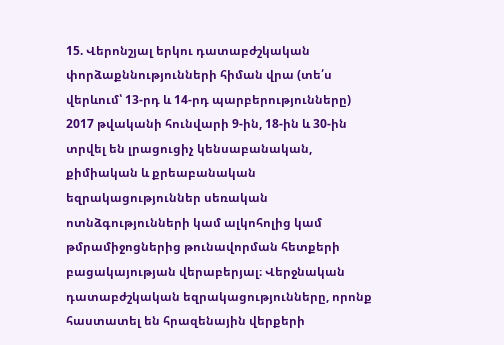15. Վերոնշյալ երկու դատաբժշկական փորձաքննությունների հիման վրա (տե՛ս վերևում՝ 13-րդ և 14-րդ պարբերությունները) 2017 թվականի հունվարի 9-ին, 18-ին և 30-ին տրվել են լրացուցիչ կենսաբանական, քիմիական և քրեաբանական եզրակացություններ սեռական ոտնձգությունների կամ ալկոհոլից կամ թմրամիջոցներից թունավորման հետքերի բացակայության վերաբերյալ։ Վերջնական դատաբժշկական եզրակացությունները, որոնք հաստատել են հրազենային վերքերի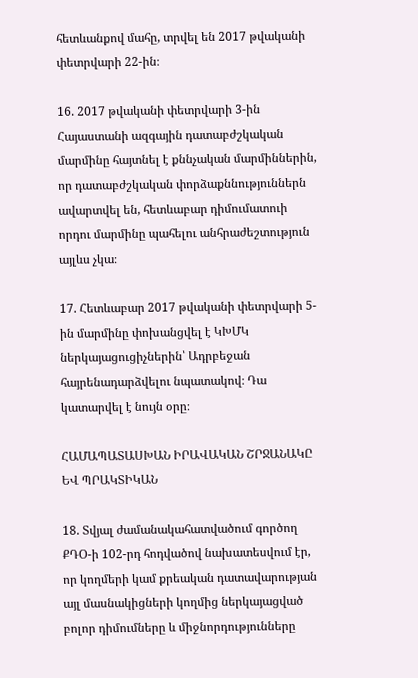հետևանքով մահը, տրվել են 2017 թվականի փետրվարի 22-ին։

16. 2017 թվականի փետրվարի 3-ին Հայաստանի ազգային դատաբժշկական մարմինը հայտնել է քննչական մարմիններին, որ դատաբժշկական փորձաքննություններն ավարտվել են, հետևաբար դիմումատուի որդու մարմինը պահելու անհրաժեշտություն այլևս չկա։

17. Հետևաբար 2017 թվականի փետրվարի 5-ին մարմինը փոխանցվել է ԿԽՄԿ ներկայացուցիչներին՝ Ադրբեջան հայրենադարձվելու նպատակով։ Դա կատարվել է նույն օրը։

ՀԱՄԱՊԱՏԱՍԽԱՆ ԻՐԱՎԱԿԱՆ ՇՐՋԱՆԱԿԸ ԵՎ ՊՐԱԿՏԻԿԱՆ

18. Տվյալ ժամանակահատվածում գործող ՔԴՕ-ի 102-րդ հոդվածով նախատեսվում էր, որ կողմերի կամ քրեական դատավարության այլ մասնակիցների կողմից ներկայացված բոլոր դիմումները և միջնորդությունները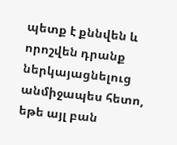պետք է քննվեն և որոշվեն դրանք ներկայացնելուց անմիջապես հետո, եթե այլ բան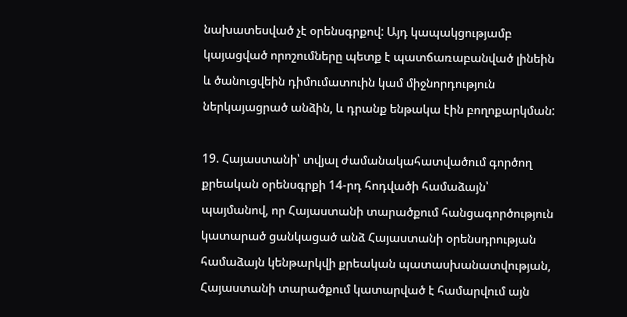նախատեսված չէ օրենսգրքով: Այդ կապակցությամբ կայացված որոշումները պետք է պատճառաբանված լինեին և ծանուցվեին դիմումատուին կամ միջնորդություն ներկայացրած անձին, և դրանք ենթակա էին բողոքարկման:

19. Հայաստանի՝ տվյալ ժամանակահատվածում գործող քրեական օրենսգրքի 14-րդ հոդվածի համաձայն՝ պայմանով, որ Հայաստանի տարածքում հանցագործություն կատարած ցանկացած անձ Հայաստանի օրենսդրության համաձայն կենթարկվի քրեական պատասխանատվության, Հայաստանի տարածքում կատարված է համարվում այն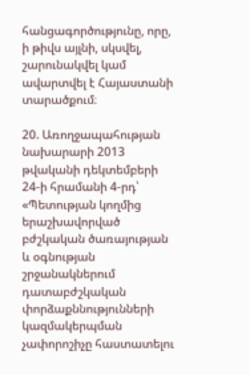հանցագործությունը, որը, ի թիվս այլնի, սկսվել, շարունակվել կամ ավարտվել է Հայաստանի տարածքում։

20. Առողջապահության նախարարի 2013 թվականի դեկտեմբերի 24-ի հրամանի 4-րդ՝ «Պետության կողմից երաշխավորված բժշկական ծառայության և օգնության շրջանակներում դատաբժշկական փորձաքննությունների կազմակերպման չափորոշիչը հաստատելու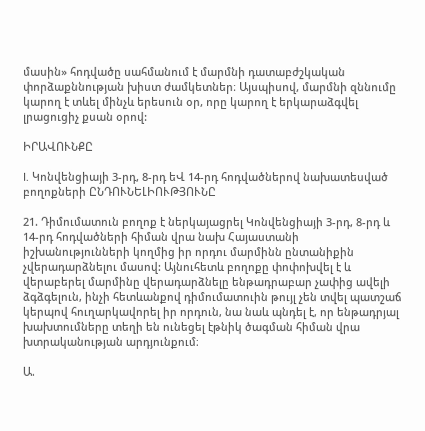մասին» հոդվածը սահմանում է մարմնի դատաբժշկական փորձաքննության խիստ ժամկետներ։ Այսպիսով, մարմնի զննումը կարող է տևել մինչև երեսուն օր, որը կարող է երկարաձգվել լրացուցիչ քսան օրով:

ԻՐԱՎՈՒՆՔԸ

I. Կոնվենցիայի 3-րդ, 8-րդ եՎ 14-րդ հոդվածներով նախատեսված բողոքների ԸՆԴՈՒՆԵԼԻՈՒԹՅՈՒՆԸ

21. Դիմումատուն բողոք է ներկայացրել Կոնվենցիայի 3-րդ, 8-րդ և 14-րդ հոդվածների հիման վրա նախ Հայաստանի իշխանությունների կողմից իր որդու մարմինն ընտանիքին չվերադարձնելու մասով: Այնուհետև բողոքը փոփոխվել է և վերաբերել մարմինը վերադարձնելը ենթադրաբար չափից ավելի ձգձգելուն, ինչի հետևանքով դիմումատուին թույլ չեն տվել պատշաճ կերպով հուղարկավորել իր որդուն, նա նաև պնդել է, որ ենթադրյալ խախտումները տեղի են ունեցել էթնիկ ծագման հիման վրա խտրականության արդյունքում։

Ա.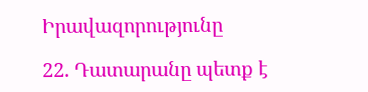Իրավազորությունը

22. Դատարանը պետք է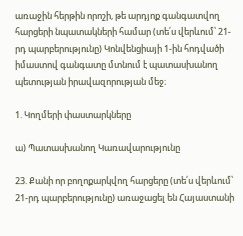առաջին հերթին որոշի, թե արդյոք գանգատվող հարցերի նպատակների համար (տե՛ս վերևում՝ 21-րդ պարբերությունը) Կոնվենցիայի 1-ին հոդվածի իմաստով գանգատը մտնում է պատասխանող պետության իրավազորության մեջ։

1. Կողմերի փաստարկները

ա) Պատասխանող Կառավարությունը

23. Քանի որ բողոքարկվող հարցերը (տե՛ս վերևում՝ 21-րդ պարբերությունը) առաջացել են Հայաստանի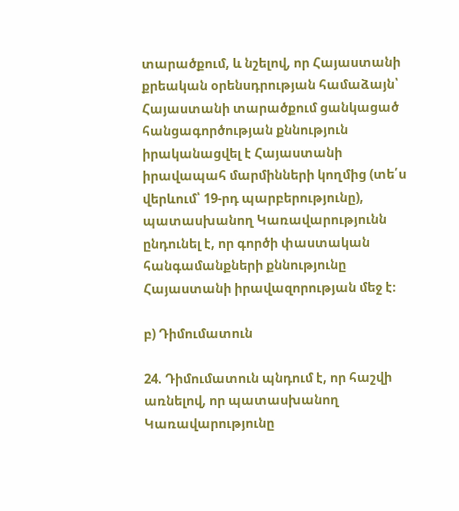տարածքում, և նշելով, որ Հայաստանի քրեական օրենսդրության համաձայն՝ Հայաստանի տարածքում ցանկացած հանցագործության քննություն իրականացվել է Հայաստանի իրավապահ մարմինների կողմից (տե՛ս վերևում՝ 19-րդ պարբերությունը), պատասխանող Կառավարությունն ընդունել է, որ գործի փաստական հանգամանքների քննությունը Հայաստանի իրավազորության մեջ է։

բ) Դիմումատուն

24. Դիմումատուն պնդում է, որ հաշվի առնելով, որ պատասխանող Կառավարությունը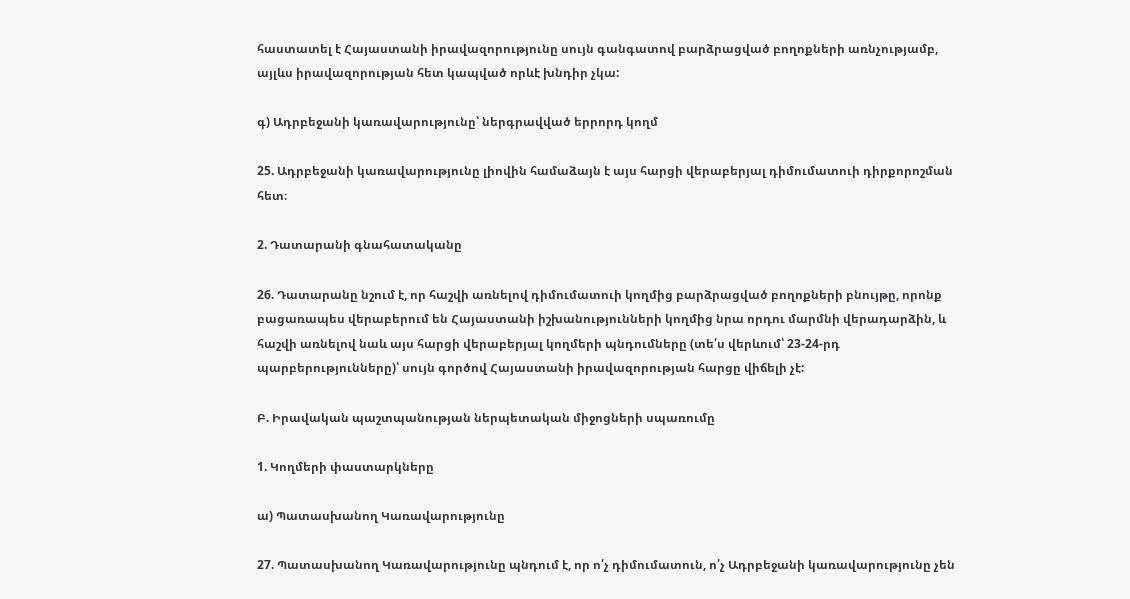հաստատել է Հայաստանի իրավազորությունը սույն գանգատով բարձրացված բողոքների առնչությամբ, այլևս իրավազորության հետ կապված որևէ խնդիր չկա:

գ) Ադրբեջանի կառավարությունը՝ ներգրավված երրորդ կողմ

25. Ադրբեջանի կառավարությունը լիովին համաձայն է այս հարցի վերաբերյալ դիմումատուի դիրքորոշման հետ։

2. Դատարանի գնահատականը

26. Դատարանը նշում է, որ հաշվի առնելով դիմումատուի կողմից բարձրացված բողոքների բնույթը, որոնք բացառապես վերաբերում են Հայաստանի իշխանությունների կողմից նրա որդու մարմնի վերադարձին, և հաշվի առնելով նաև այս հարցի վերաբերյալ կողմերի պնդումները (տե՛ս վերևում՝ 23-24-րդ պարբերությունները)՝ սույն գործով Հայաստանի իրավազորության հարցը վիճելի չէ:

Բ. Իրավական պաշտպանության ներպետական միջոցների սպառումը

1. Կողմերի փաստարկները

ա) Պատասխանող Կառավարությունը

27. Պատասխանող Կառավարությունը պնդում է, որ ո՛չ դիմումատուն, ո՛չ Ադրբեջանի կառավարությունը չեն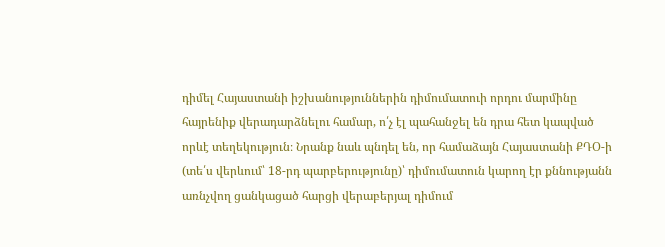դիմել Հայաստանի իշխանություններին դիմումատուի որդու մարմինը հայրենիք վերադարձնելու համար, ո՛չ էլ պահանջել են դրա հետ կապված որևէ տեղեկություն։ Նրանք նաև պնդել են, որ համաձայն Հայաստանի ՔԴՕ-ի (տե՛ս վերևում՝ 18-րդ պարբերությունը)՝ դիմումատուն կարող էր քննությանն առնչվող ցանկացած հարցի վերաբերյալ դիմում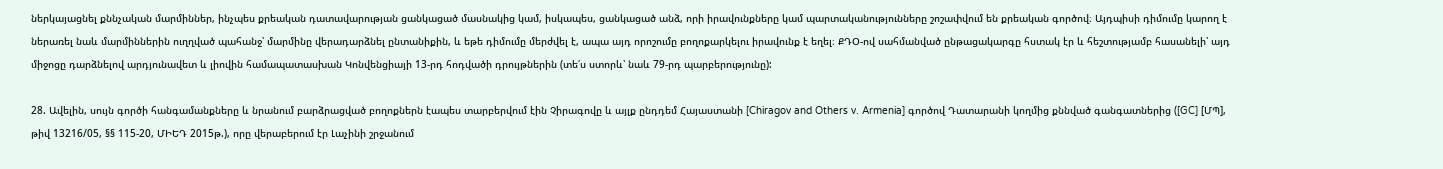ներկայացնել քննչական մարմիններ, ինչպես քրեական դատավարության ցանկացած մասնակից կամ, իսկապես, ցանկացած անձ, որի իրավունքները կամ պարտականությունները շոշափվում են քրեական գործով։ Այդպիսի դիմումը կարող է ներառել նաև մարմիններին ուղղված պահանջ՝ մարմինը վերադարձնել ընտանիքին, և եթե դիմումը մերժվել է, ապա այդ որոշումը բողոքարկելու իրավունք է եղել։ ՔԴՕ-ով սահմանված ընթացակարգը հստակ էր և հեշտությամբ հասանելի՝ այդ միջոցը դարձնելով արդյունավետ և լիովին համապատասխան Կոնվենցիայի 13-րդ հոդվածի դրույթներին (տե՛ս ստորև՝ նաև 79-րդ պարբերությունը):

28. Ավելին, սույն գործի հանգամանքները և նրանում բարձրացված բողոքներն էապես տարբերվում էին Չիրագովը և այլք ընդդեմ Հայաստանի [Chiragov and Others v. Armenia] գործով Դատարանի կողմից քննված գանգատներից ([GC] [ՄՊ], թիվ 13216/05, §§ 115-20, ՄԻԵԴ 2015թ.), որը վերաբերում էր Լաչինի շրջանում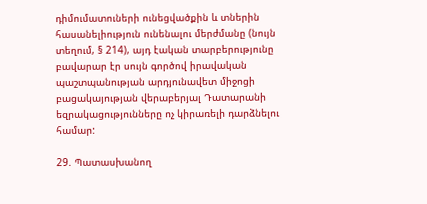դիմումատուների ունեցվածքին և տներին հասանելիություն ունենալու մերժմանը (նույն տեղում, § 214), այդ էական տարբերությունը բավարար էր սույն գործով իրավական պաշտպանության արդյունավետ միջոցի բացակայության վերաբերյալ Դատարանի եզրակացությունները ոչ կիրառելի դարձնելու համար:

29. Պատասխանող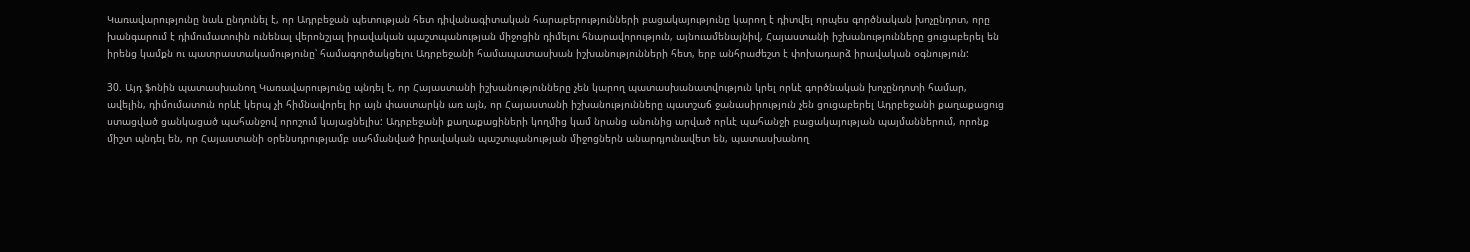Կառավարությունը նաև ընդունել է, որ Ադրբեջան պետության հետ դիվանագիտական հարաբերությունների բացակայությունը կարող է դիտվել որպես գործնական խոչընդոտ, որը խանգարում է դիմումատուին ունենալ վերոնշյալ իրավական պաշտպանության միջոցին դիմելու հնարավորություն, այնուամենայնիվ, Հայաստանի իշխանությունները ցուցաբերել են իրենց կամքն ու պատրաստակամությունը՝ համագործակցելու Ադրբեջանի համապատասխան իշխանությունների հետ, երբ անհրաժեշտ է փոխադարձ իրավական օգնություն:

30. Այդ ֆոնին պատասխանող Կառավարությունը պնդել է, որ Հայաստանի իշխանությունները չեն կարող պատասխանատվություն կրել որևէ գործնական խոչընդոտի համար, ավելին, դիմումատուն որևէ կերպ չի հիմնավորել իր այն փաստարկն առ այն, որ Հայաստանի իշխանությունները պատշաճ ջանասիրություն չեն ցուցաբերել Ադրբեջանի քաղաքացուց ստացված ցանկացած պահանջով որոշում կայացնելիս: Ադրբեջանի քաղաքացիների կողմից կամ նրանց անունից արված որևէ պահանջի բացակայության պայմաններում, որոնք միշտ պնդել են, որ Հայաստանի օրենսդրությամբ սահմանված իրավական պաշտպանության միջոցներն անարդյունավետ են, պատասխանող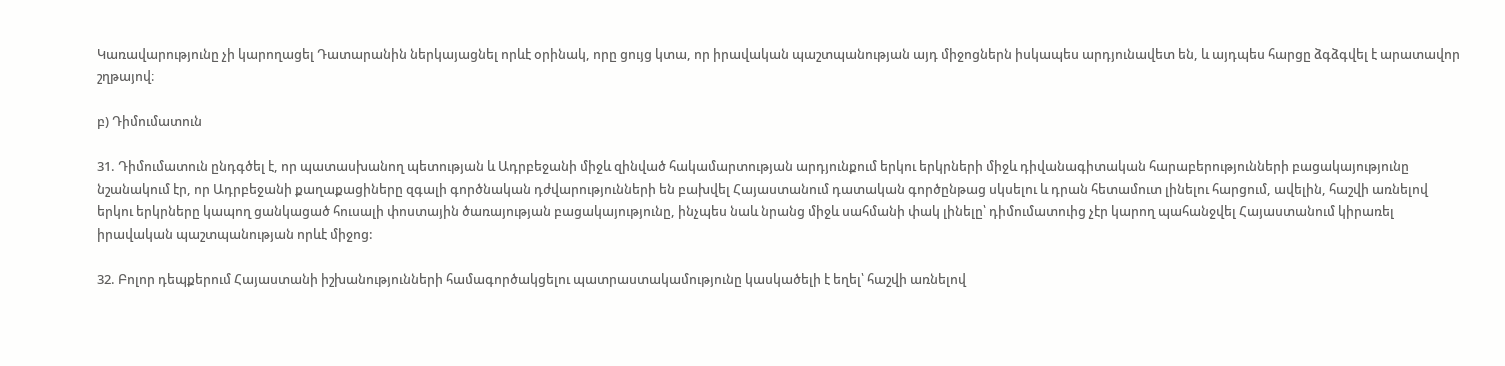Կառավարությունը չի կարողացել Դատարանին ներկայացնել որևէ օրինակ, որը ցույց կտա, որ իրավական պաշտպանության այդ միջոցներն իսկապես արդյունավետ են, և այդպես հարցը ձգձգվել է արատավոր շղթայով։

բ) Դիմումատուն

31. Դիմումատուն ընդգծել է, որ պատասխանող պետության և Ադրբեջանի միջև զինված հակամարտության արդյունքում երկու երկրների միջև դիվանագիտական հարաբերությունների բացակայությունը նշանակում էր, որ Ադրբեջանի քաղաքացիները զգալի գործնական դժվարությունների են բախվել Հայաստանում դատական գործընթաց սկսելու և դրան հետամուտ լինելու հարցում, ավելին, հաշվի առնելով երկու երկրները կապող ցանկացած հուսալի փոստային ծառայության բացակայությունը, ինչպես նաև նրանց միջև սահմանի փակ լինելը՝ դիմումատուից չէր կարող պահանջվել Հայաստանում կիրառել իրավական պաշտպանության որևէ միջոց:

32. Բոլոր դեպքերում Հայաստանի իշխանությունների համագործակցելու պատրաստակամությունը կասկածելի է եղել՝ հաշվի առնելով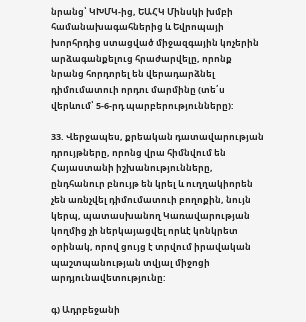նրանց՝ ԿԽՄԿ-ից, ԵԱՀԿ Մինսկի խմբի համանախագահներից և Եվրոպայի խորհրդից ստացված միջազգային կոչերին արձագանքելուց հրաժարվելը, որոնք նրանց հորդորել են վերադարձնել դիմումատուի որդու մարմինը (տե՛ս վերևում՝ 5-6-րդ պարբերությունները):

33. Վերջապես, քրեական դատավարության դրույթները, որոնց վրա հիմնվում են Հայաստանի իշխանությունները, ընդհանուր բնույթ են կրել և ուղղակիորեն չեն առնչվել դիմումատուի բողոքին, նույն կերպ, պատասխանող Կառավարության կողմից չի ներկայացվել որևէ կոնկրետ օրինակ, որով ցույց է տրվում իրավական պաշտպանության տվյալ միջոցի արդյունավետությունը:

գ) Ադրբեջանի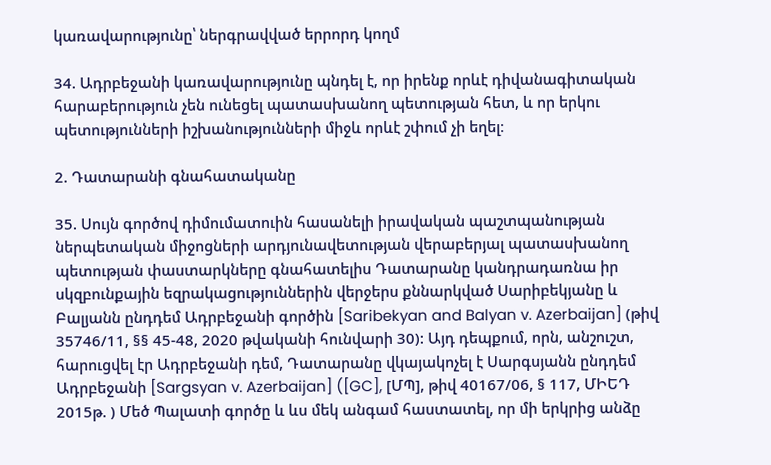կառավարությունը՝ ներգրավված երրորդ կողմ

34. Ադրբեջանի կառավարությունը պնդել է, որ իրենք որևէ դիվանագիտական հարաբերություն չեն ունեցել պատասխանող պետության հետ, և որ երկու պետությունների իշխանությունների միջև որևէ շփում չի եղել։

2. Դատարանի գնահատականը

35. Սույն գործով դիմումատուին հասանելի իրավական պաշտպանության ներպետական միջոցների արդյունավետության վերաբերյալ պատասխանող պետության փաստարկները գնահատելիս Դատարանը կանդրադառնա իր սկզբունքային եզրակացություններին վերջերս քննարկված Սարիբեկյանը և Բալյանն ընդդեմ Ադրբեջանի գործին [Saribekyan and Balyan v. Azerbaijan] (թիվ 35746/11, §§ 45-48, 2020 թվականի հունվարի 30): Այդ դեպքում, որն, անշուշտ, հարուցվել էր Ադրբեջանի դեմ, Դատարանը վկայակոչել է Սարգսյանն ընդդեմ Ադրբեջանի [Sargsyan v. Azerbaijan] ([GC], [ՄՊ], թիվ 40167/06, § 117, ՄԻԵԴ 2015թ. ) Մեծ Պալատի գործը և ևս մեկ անգամ հաստատել, որ մի երկրից անձը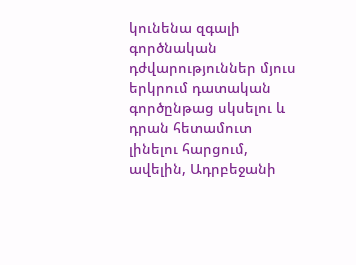կունենա զգալի գործնական դժվարություններ մյուս երկրում դատական գործընթաց սկսելու և դրան հետամուտ լինելու հարցում, ավելին, Ադրբեջանի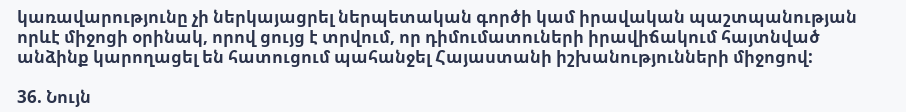կառավարությունը չի ներկայացրել ներպետական գործի կամ իրավական պաշտպանության որևէ միջոցի օրինակ, որով ցույց է տրվում, որ դիմումատուների իրավիճակում հայտնված անձինք կարողացել են հատուցում պահանջել Հայաստանի իշխանությունների միջոցով:

36. Նույն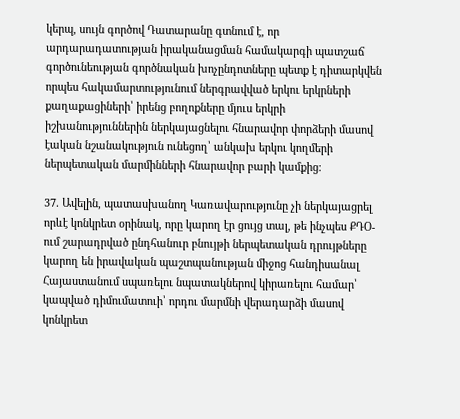կերպ, սույն գործով Դատարանը գտնում է, որ արդարադատության իրականացման համակարգի պատշաճ գործունեության գործնական խոչընդոտները պետք է դիտարկվեն որպես հակամարտությունում ներգրավված երկու երկրների քաղաքացիների՝ իրենց բողոքները մյուս երկրի իշխանություններին ներկայացնելու հնարավոր փորձերի մասով էական նշանակություն ունեցող՝ անկախ երկու կողմերի ներպետական մարմինների հնարավոր բարի կամքից։

37. Ավելին, պատասխանող Կառավարությունը չի ներկայացրել որևէ կոնկրետ օրինակ, որը կարող էր ցույց տալ, թե ինչպես ՔԴՕ-ում շարադրված ընդհանուր բնույթի ներպետական դրույթները կարող են իրավական պաշտպանության միջոց հանդիսանալ Հայաստանում սպառելու նպատակներով կիրառելու համար՝ կապված դիմումատուի՝ որդու մարմնի վերադարձի մասով կոնկրետ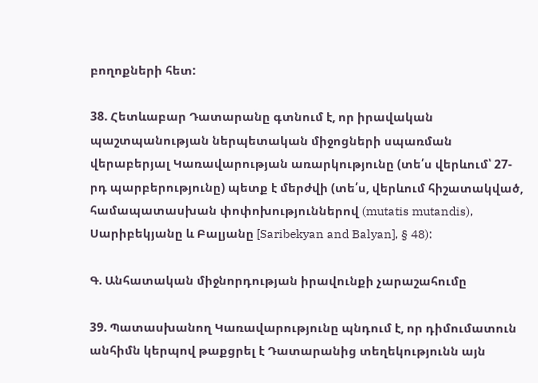բողոքների հետ:

38. Հետևաբար Դատարանը գտնում է, որ իրավական պաշտպանության ներպետական միջոցների սպառման վերաբերյալ Կառավարության առարկությունը (տե՛ս վերևում՝ 27-րդ պարբերությունը) պետք է մերժվի (տե՛ս, վերևում հիշատակված, համապատասխան փոփոխություններով (mutatis mutandis), Սարիբեկյանը և Բալյանը [Saribekyan and Balyan], § 48):

Գ. Անհատական միջնորդության իրավունքի չարաշահումը

39. Պատասխանող Կառավարությունը պնդում է, որ դիմումատուն անհիմն կերպով թաքցրել է Դատարանից տեղեկությունն այն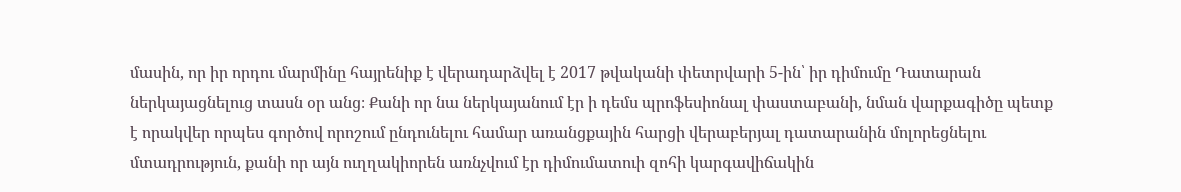մասին, որ իր որդու մարմինը հայրենիք է վերադարձվել է 2017 թվականի փետրվարի 5-ին՝ իր դիմումը Դատարան ներկայացնելուց տասն օր անց։ Քանի որ նա ներկայանում էր ի դեմս պրոֆեսիոնալ փաստաբանի, նման վարքագիծը պետք է որակվեր որպես գործով որոշում ընդունելու համար առանցքային հարցի վերաբերյալ դատարանին մոլորեցնելու մտադրություն, քանի որ այն ուղղակիորեն առնչվում էր դիմումատուի զոհի կարգավիճակին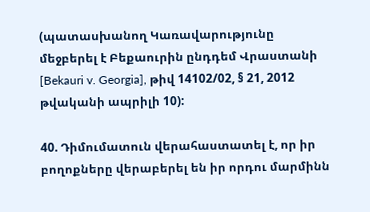(պատասխանող Կառավարությունը մեջբերել է Բեքաուրին ընդդեմ Վրաստանի [Bekauri v. Georgia], թիվ 14102/02, § 21, 2012 թվականի ապրիլի 10):

40. Դիմումատուն վերահաստատել է, որ իր բողոքները վերաբերել են իր որդու մարմինն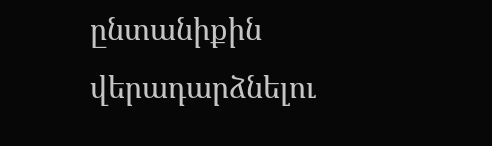ընտանիքին վերադարձնելու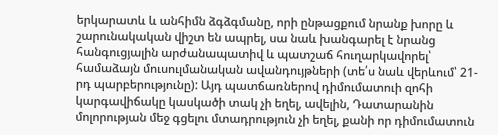երկարատև և անհիմն ձգձգմանը, որի ընթացքում նրանք խորը և շարունակական վիշտ են ապրել, սա նաև խանգարել է նրանց հանգուցյալին արժանապատիվ և պատշաճ հուղարկավորել՝ համաձայն մուսուլմանական ավանդույթների (տե՛ս նաև վերևում՝ 21-րդ պարբերությունը): Այդ պատճառներով դիմումատուի զոհի կարգավիճակը կասկածի տակ չի եղել, ավելին, Դատարանին մոլորության մեջ գցելու մտադրություն չի եղել, քանի որ դիմումատուն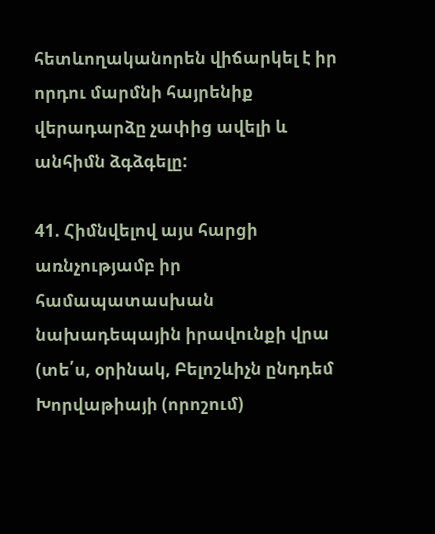հետևողականորեն վիճարկել է իր որդու մարմնի հայրենիք վերադարձը չափից ավելի և անհիմն ձգձգելը:

41. Հիմնվելով այս հարցի առնչությամբ իր համապատասխան նախադեպային իրավունքի վրա (տե՛ս, օրինակ, Բելոշևիչն ընդդեմ Խորվաթիայի (որոշում)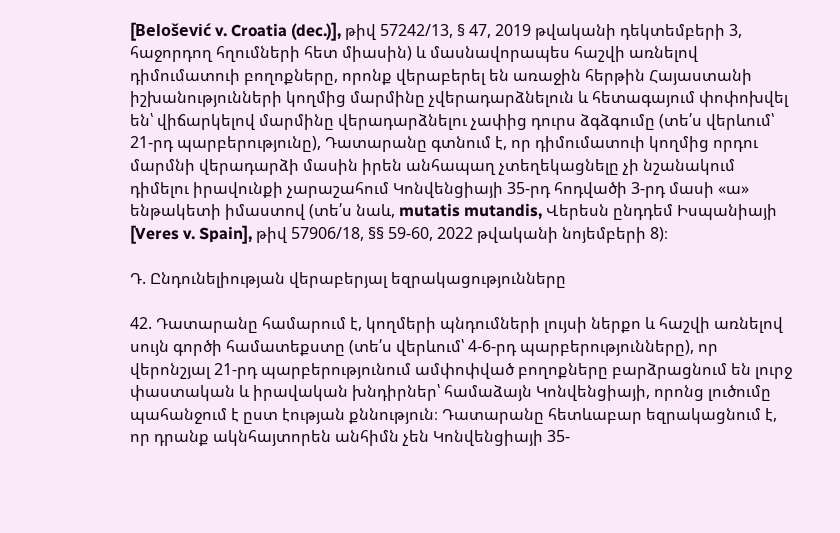[Belošević v. Croatia (dec.)], թիվ 57242/13, § 47, 2019 թվականի դեկտեմբերի 3, հաջորդող հղումների հետ միասին) և մասնավորապես հաշվի առնելով դիմումատուի բողոքները, որոնք վերաբերել են առաջին հերթին Հայաստանի իշխանությունների կողմից մարմինը չվերադարձնելուն և հետագայում փոփոխվել են՝ վիճարկելով մարմինը վերադարձնելու չափից դուրս ձգձգումը (տե՛ս վերևում՝ 21-րդ պարբերությունը), Դատարանը գտնում է, որ դիմումատուի կողմից որդու մարմնի վերադարձի մասին իրեն անհապաղ չտեղեկացնելը չի նշանակում դիմելու իրավունքի չարաշահում Կոնվենցիայի 35-րդ հոդվածի 3-րդ մասի «ա» ենթակետի իմաստով (տե՛ս նաև, mutatis mutandis, Վերեսն ընդդեմ Իսպանիայի [Veres v. Spain], թիվ 57906/18, §§ 59-60, 2022 թվականի նոյեմբերի 8)։

Դ. Ընդունելիության վերաբերյալ եզրակացությունները

42. Դատարանը համարում է, կողմերի պնդումների լույսի ներքո և հաշվի առնելով սույն գործի համատեքստը (տե՛ս վերևում՝ 4-6-րդ պարբերությունները), որ վերոնշյալ 21-րդ պարբերությունում ամփոփված բողոքները բարձրացնում են լուրջ փաստական և իրավական խնդիրներ՝ համաձայն Կոնվենցիայի, որոնց լուծումը պահանջում է ըստ էության քննություն։ Դատարանը հետևաբար եզրակացնում է, որ դրանք ակնհայտորեն անհիմն չեն Կոնվենցիայի 35-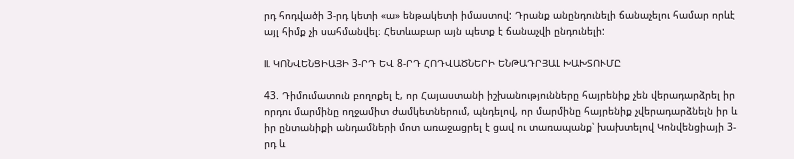րդ հոդվածի 3-րդ կետի «ա» ենթակետի իմաստով: Դրանք անընդունելի ճանաչելու համար որևէ այլ հիմք չի սահմանվել։ Հետևաբար այն պետք է ճանաչվի ընդունելի:

II. ԿՈՆՎԵՆՑԻԱՅԻ 3-ՐԴ ԵՎ 8-ՐԴ ՀՈԴՎԱԾՆԵՐԻ ԵՆԹԱԴՐՅԱԼ ԽԱԽՏՈՒՄԸ

43. Դիմումատուն բողոքել է, որ Հայաստանի իշխանությունները հայրենիք չեն վերադարձրել իր որդու մարմինը ողջամիտ ժամկետներում, պնդելով, որ մարմինը հայրենիք չվերադարձնելն իր և իր ընտանիքի անդամների մոտ առաջացրել է ցավ ու տառապանք՝ խախտելով Կոնվենցիայի 3-րդ և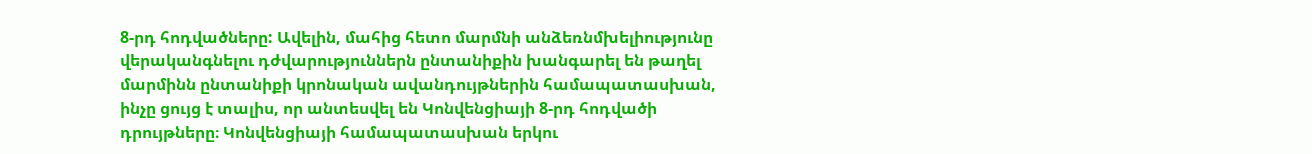8-րդ հոդվածները: Ավելին, մահից հետո մարմնի անձեռնմխելիությունը վերականգնելու դժվարություններն ընտանիքին խանգարել են թաղել մարմինն ընտանիքի կրոնական ավանդույթներին համապատասխան, ինչը ցույց է տալիս, որ անտեսվել են Կոնվենցիայի 8-րդ հոդվածի դրույթները։ Կոնվենցիայի համապատասխան երկու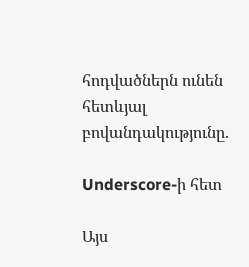հոդվածներն ունեն հետևյալ բովանդակությունը.

Underscore-ի հետ

Այս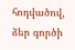հոդվածով, ձեր գործի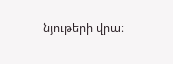նյութերի վրա։